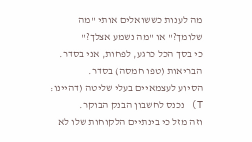מה לענות כששואלים אותי "מה שלומך?" או "מה נשמע אצלך?"
כי בסך הכל כרגע, לפחות, אני בסדר.
הבריאות (טפו חמסה) בסדר.
הסיוע לעצמאיים בעלי שליטה (דהיינו: T) נכנס לחשבון הבנק הבוקר.
וזה מזל כי בינתיים הלקוחות שלו לא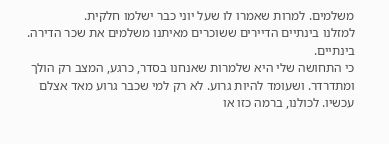משלמים. למרות שאמרו לו שעל יוני כבר ישלמו חלקית.
למזלנו בינתיים הדיירים ששוכרים מאיתנו משלמים את שכר הדירה.
בינתיים.
כי התחושה שלי היא שלמרות שאנחנו בסדר, כרגע, המצב רק הולך ומתדרדר. ושעומד להיות גרוע. לא רק למי שכבר גרוע מאד אצלם עכשיו. לכולנו, ברמה כזו או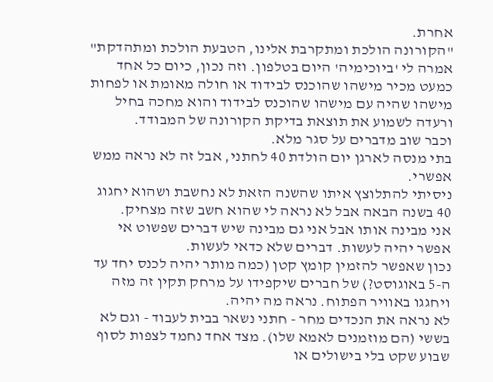אחרת.
"הקורונה הולכת ומתקרבת אלינו, הטבעת הולכת ומתהדקת" אמרה לי 'ביוכימיה' היום בטלפון. וזה נכון, כיום כל אחד כמעט מכיר מישהו שהוכנס לבידוד או חולה מאומת או לפחות מישהו שהיה עם מישהו שהוכנס לבידוד והוא מחכה בחיל ורעדה לשמוע את תוצאת בדיקת הקורונה של המבודד.
וכבר שוב מדברים על סגר מלא.
בתי מנסה לארגן יום הולדת 40 לחתני, אבל זה לא נראה ממש אפשרי.
ניסיתי להתלוצץ איתו שהשנה הזאת לא נחשבת ושהוא יחגוג 40 בשנה הבאה אבל לא נראה לי שהוא חשב שזה מצחיק.
אני מבינה אותו אבל אני גם מבינה שיש דברים שפשוט אי אפשר יהיה לעשות. דברים שלא כדאי לעשות.
נכון שאפשר להזמין קומץ קטן (כמה מותר יהיה לכנס יחד עד ה-5 באוגוסט?) של חברים שיקפידו על מרחק תקין זה מזה ויחגגו באוויר הפתוח. נראה מה יהיה.
לא נראה את הנכדים מחר - חתני נשאר בבית לעבוד - וגם לא בששי (הם מוזמנים לאמא שלו). מצד אחד נחמד לצפות לסוף שבוע שקט בלי בישולים או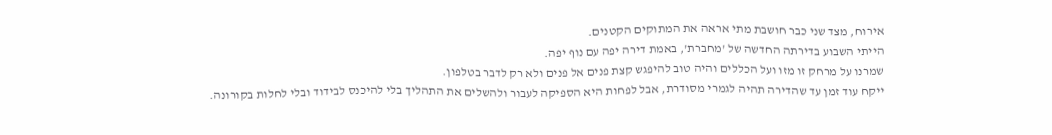אירוח, מצד שני כבר חושבת מתי אראה את המתוקים הקטנים.
הייתי השבוע בדירתה החדשה של 'מחברת', באמת דירה יפה עם נוף יפה.
שמרנו על מרחק זו מזו ועל הכללים והיה טוב להיפגש קצת פנים אל פנים ולא רק לדבר בטלפון.
ייקח עוד זמן עד שהדירה תהיה לגמרי מסודרת, אבל לפחות היא הספיקה לעבור ולהשלים את התהליך בלי להיכנס לבידוד ובלי לחלות בקורונה.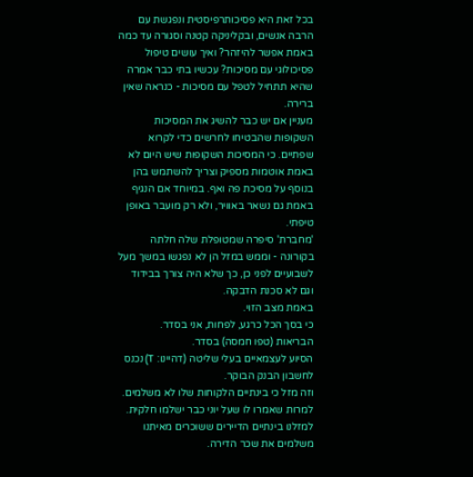בכל זאת היא פסיכותרפיסטית ונפגשת עם הרבה אנשים, ובקליניקה קטנה וסגורה עד כמה באמת אפשר להיזהר? ואיך עושים טיפול פסיכולוגי עם מסיכות? עכשיו בתי כבר אמרה שהיא תתחיל לטפל עם מסיכות - כנראה שאין ברירה.
מעניין אם יש כבר להשיג את המסיכות השקופות שהבטיחו לחרשים כדי לקרוא שפתיים. כי המסיכות השקופות שיש היום לא באמת אוטמות מספיק וצריך להשתמש בהן בנוסף על מסיכת פה ואף. במיוחד אם הנגיף באמת גם נשאר באוויר, ולא רק מועבר באופן טיפתי.
'מחברת' סיפרה שמטופלת שלה חלתה בקורונה - וממש במזל הן לא נפגשו במשך מעל לשבועיים לפני כן, כך שלא היה צורך בבידוד וגם לא סכנת הדבקה.
באמת מצב הזוי.
כי בסך הכל כרגע, לפחות, אני בסדר.
הבריאות (טפו חמסה) בסדר.
הסיוע לעצמאיים בעלי שליטה (דהיינו: T) נכנס לחשבון הבנק הבוקר.
וזה מזל כי בינתיים הלקוחות שלו לא משלמים. למרות שאמרו לו שעל יוני כבר ישלמו חלקית.
למזלנו בינתיים הדיירים ששוכרים מאיתנו משלמים את שכר הדירה.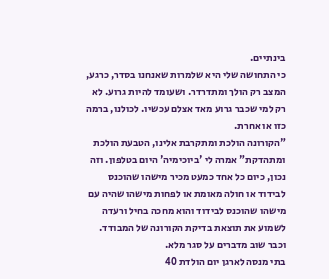בינתיים.
כי התחושה שלי היא שלמרות שאנחנו בסדר, כרגע, המצב רק הולך ומתדרדר. ושעומד להיות גרוע. לא רק למי שכבר גרוע מאד אצלם עכשיו. לכולנו, ברמה כזו או אחרת.
"הקורונה הולכת ומתקרבת אלינו, הטבעת הולכת ומתהדקת" אמרה לי 'ביוכימיה' היום בטלפון. וזה נכון, כיום כל אחד כמעט מכיר מישהו שהוכנס לבידוד או חולה מאומת או לפחות מישהו שהיה עם מישהו שהוכנס לבידוד והוא מחכה בחיל ורעדה לשמוע את תוצאת בדיקת הקורונה של המבודד.
וכבר שוב מדברים על סגר מלא.
בתי מנסה לארגן יום הולדת 40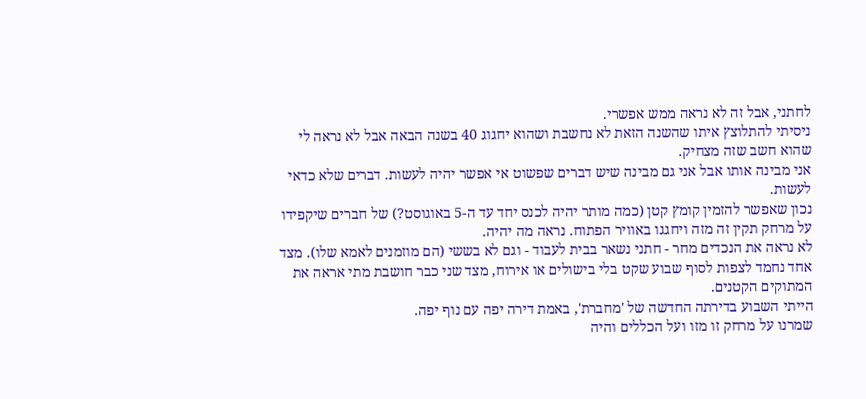לחתני, אבל זה לא נראה ממש אפשרי.
ניסיתי להתלוצץ איתו שהשנה הזאת לא נחשבת ושהוא יחגוג 40 בשנה הבאה אבל לא נראה לי שהוא חשב שזה מצחיק.
אני מבינה אותו אבל אני גם מבינה שיש דברים שפשוט אי אפשר יהיה לעשות. דברים שלא כדאי לעשות.
נכון שאפשר להזמין קומץ קטן (כמה מותר יהיה לכנס יחד עד ה-5 באוגוסט?) של חברים שיקפידו על מרחק תקין זה מזה ויחגגו באוויר הפתוח. נראה מה יהיה.
לא נראה את הנכדים מחר - חתני נשאר בבית לעבוד - וגם לא בששי (הם מוזמנים לאמא שלו). מצד אחד נחמד לצפות לסוף שבוע שקט בלי בישולים או אירוח, מצד שני כבר חושבת מתי אראה את המתוקים הקטנים.
הייתי השבוע בדירתה החדשה של 'מחברת', באמת דירה יפה עם נוף יפה.
שמרנו על מרחק זו מזו ועל הכללים והיה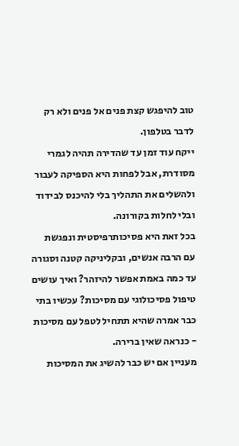טוב להיפגש קצת פנים אל פנים ולא רק לדבר בטלפון.
ייקח עוד זמן עד שהדירה תהיה לגמרי מסודרת, אבל לפחות היא הספיקה לעבור ולהשלים את התהליך בלי להיכנס לבידוד ובלי לחלות בקורונה.
בכל זאת היא פסיכותרפיסטית ונפגשת עם הרבה אנשים, ובקליניקה קטנה וסגורה עד כמה באמת אפשר להיזהר? ואיך עושים טיפול פסיכולוגי עם מסיכות? עכשיו בתי כבר אמרה שהיא תתחיל לטפל עם מסיכות - כנראה שאין ברירה.
מעניין אם יש כבר להשיג את המסיכות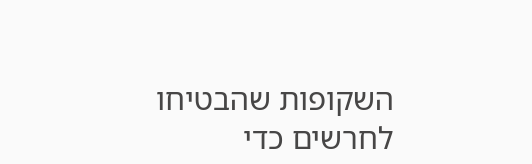השקופות שהבטיחו לחרשים כדי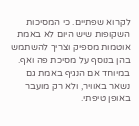לקרוא שפתיים. כי המסיכות השקופות שיש היום לא באמת אוטמות מספיק וצריך להשתמש בהן בנוסף על מסיכת פה ואף. במיוחד אם הנגיף באמת גם נשאר באוויר, ולא רק מועבר באופן טיפתי.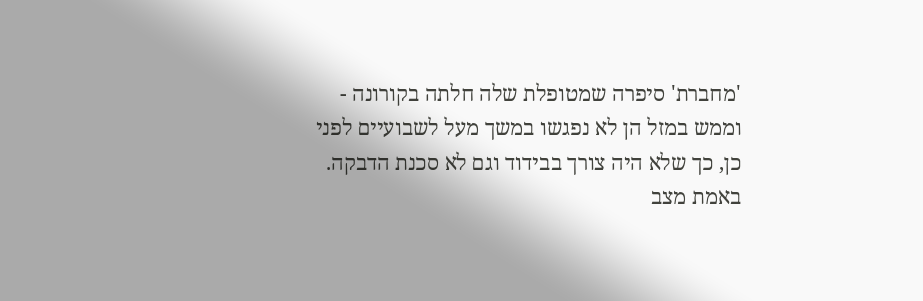'מחברת' סיפרה שמטופלת שלה חלתה בקורונה - וממש במזל הן לא נפגשו במשך מעל לשבועיים לפני כן, כך שלא היה צורך בבידוד וגם לא סכנת הדבקה.
באמת מצב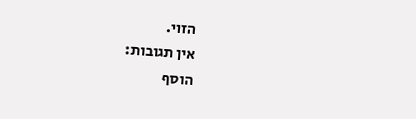הזוי.
אין תגובות:
הוסף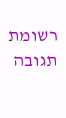רשומת תגובה